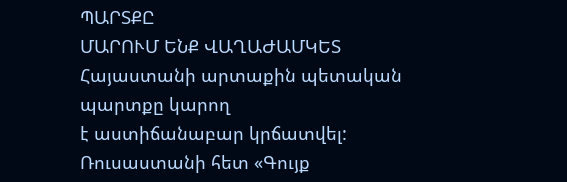ՊԱՐՏՔԸ
ՄԱՐՈՒՄ ԵՆՔ ՎԱՂԱԺԱՄԿԵՏ Հայաստանի արտաքին պետական պարտքը կարող
է աստիճանաբար կրճատվել: Ռուսաստանի հետ «Գույք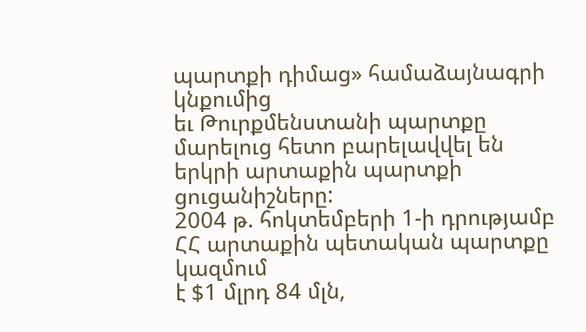պարտքի դիմաց» համաձայնագրի կնքումից
եւ Թուրքմենստանի պարտքը մարելուց հետո բարելավվել են երկրի արտաքին պարտքի ցուցանիշները:
2004 թ. հոկտեմբերի 1-ի դրությամբ ՀՀ արտաքին պետական պարտքը կազմում
է $1 մլրդ 84 մլն,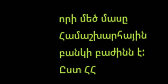որի մեծ մասը Համաշխարհային բանկի բաժինն է: Ըստ ՀՀ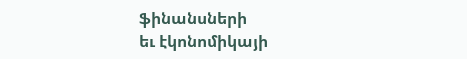ֆինանսների
եւ էկոնոմիկայի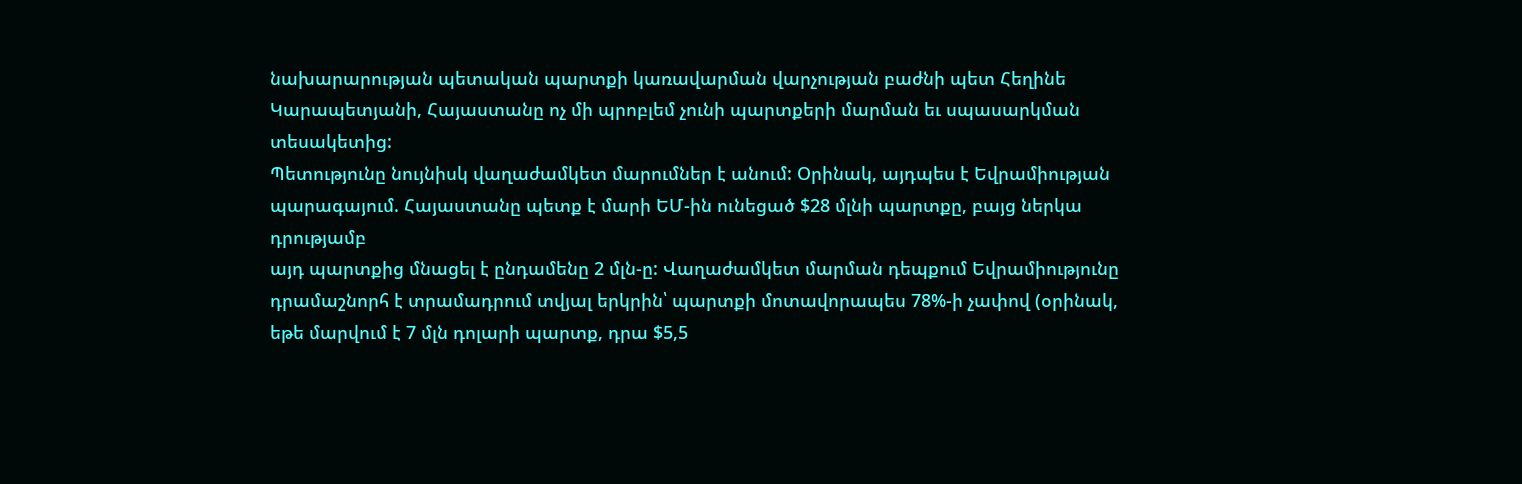նախարարության պետական պարտքի կառավարման վարչության բաժնի պետ Հեղինե
Կարապետյանի, Հայաստանը ոչ մի պրոբլեմ չունի պարտքերի մարման եւ սպասարկման տեսակետից:
Պետությունը նույնիսկ վաղաժամկետ մարումներ է անում: Օրինակ, այդպես է Եվրամիության
պարագայում. Հայաստանը պետք է մարի ԵՄ-ին ունեցած $28 մլնի պարտքը, բայց ներկա դրությամբ
այդ պարտքից մնացել է ընդամենը 2 մլն-ը: Վաղաժամկետ մարման դեպքում Եվրամիությունը
դրամաշնորհ է տրամադրում տվյալ երկրին՝ պարտքի մոտավորապես 78%-ի չափով (օրինակ,
եթե մարվում է 7 մլն դոլարի պարտք, դրա $5,5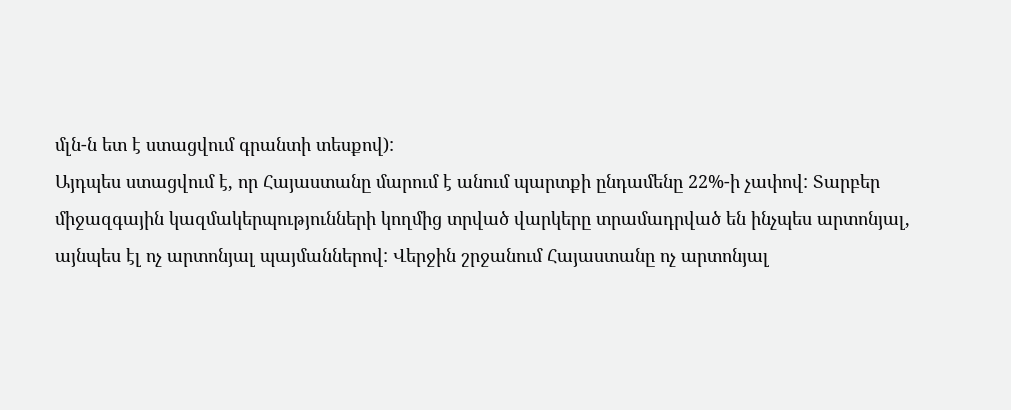մլն-ն ետ է ստացվում գրանտի տեսքով):
Այդպես ստացվում է, որ Հայաստանը մարում է անում պարտքի ընդամենը 22%-ի չափով: Տարբեր
միջազգային կազմակերպությունների կողմից տրված վարկերը տրամադրված են ինչպես արտոնյալ,
այնպես էլ ոչ արտոնյալ պայմաններով: Վերջին շրջանում Հայաստանը ոչ արտոնյալ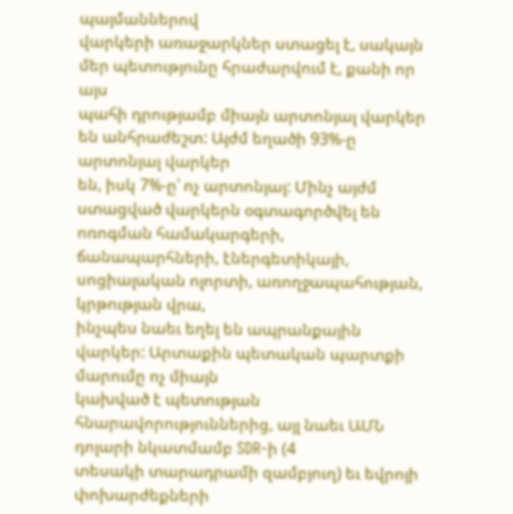պայմաններով
վարկերի առաջարկներ ստացել է, սակայն մեր պետությունը հրաժարվում է, քանի որ այս
պահի դրությամբ միայն արտոնյալ վարկեր են անհրաժեշտ: Այժմ եղածի 93%-ը արտոնյալ վարկեր
են, իսկ 7%-ը՝ ոչ արտոնյալ: Մինչ այժմ ստացված վարկերն օգտագործվել են ոռոգման համակարգերի,
ճանապարհների, էներգետիկայի, սոցիալական ոլորտի, առողջապահության, կրթության վրա,
ինչպես նաեւ եղել են ապրանքային վարկեր: Արտաքին պետական պարտքի մարումը ոչ միայն
կախված է պետության հնարավորություններից, այլ նաեւ ԱՄՆ դոլարի նկատմամբ SDR-ի (4
տեսակի տարադրամի զամբյուղ) եւ եվրոյի փոխարժեքների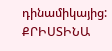դինամիկայից: ՔՐԻՍՏԻՆԱ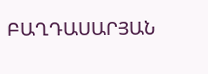ԲԱՂԴԱՍԱՐՅԱՆ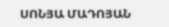ՍՈՆՅԱ ՄԱԴՈՅԱՆ